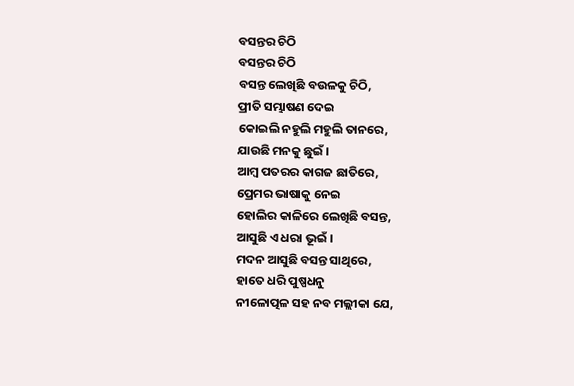ବସନ୍ତର ଚିଠି
ବସନ୍ତର ଚିଠି
ବସନ୍ତ ଲେଖିଛି ବଉଳକୁ ଚିଠି,
ପ୍ରୀତି ସମ୍ଭାଷଣ ଦେଇ
କୋଇଲି ନହୁଲି ମହୁଲି ତାନରେ,
ଯାଉଛି ମନକୁ ଛୁଇଁ ।
ଆମ୍ବ ପତରର କାଗଜ ଛାତିରେ,
ପ୍ରେମର ଭାଷାକୁ ନେଇ
ହୋଲିର କାଳିରେ ଲେଖିଛି ବସନ୍ତ,
ଆସୁଛି ଏ ଧରା ଭୂଇଁ ।
ମଦନ ଆସୁଛି ବସନ୍ତ ସାଥିରେ,
ହାତେ ଧରି ପୁଷ୍ପଧନୁ
ନୀଳୋତ୍ପଳ ସହ ନବ ମଲ୍ଲୀକା ଯେ,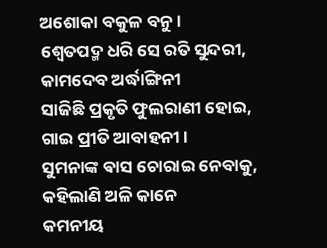ଅଶୋକା ବକୁଳ ବନୁ ।
ଶ୍ୱେତପଦ୍ମ ଧରି ସେ ରତି ସୁନ୍ଦରୀ,
କାମଦେବ ଅର୍ଦ୍ଧାଙ୍ଗିନୀ
ସାଜିଛି ପ୍ରକୃତି ଫୁଲରାଣୀ ହୋଇ,
ଗାଇ ପ୍ରୀତି ଆବାହନୀ ।
ସୁମନାଙ୍କ ଵାସ ଚୋରାଇ ନେବାକୁ,
କହିଲାଣି ଅଳି କାନେ
କମନୀୟ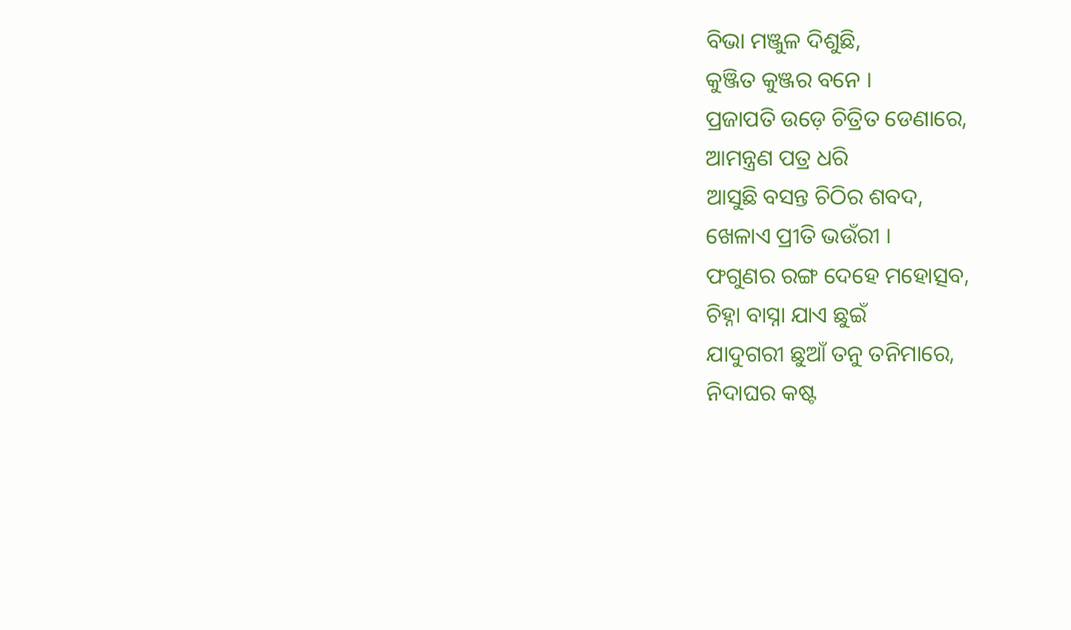ବିଭା ମଞ୍ଜୁଳ ଦିଶୁଛି,
କୁଞ୍ଜିତ କୁଞ୍ଜର ବନେ ।
ପ୍ରଜାପତି ଉଡ଼େ ଚିତ୍ରିତ ଡେଣାରେ,
ଆମନ୍ତ୍ରଣ ପତ୍ର ଧରି
ଆସୁଛି ବସନ୍ତ ଚିଠିର ଶବଦ,
ଖେଳାଏ ପ୍ରୀତି ଭଉଁରୀ ।
ଫଗୁଣର ରଙ୍ଗ ଦେହେ ମହୋତ୍ସବ,
ଚିହ୍ନା ବାସ୍ନା ଯାଏ ଛୁଇଁ
ଯାଦୁଗରୀ ଛୁଆଁ ତନୁ ତନିମାରେ,
ନିଦାଘର କଷ୍ଟ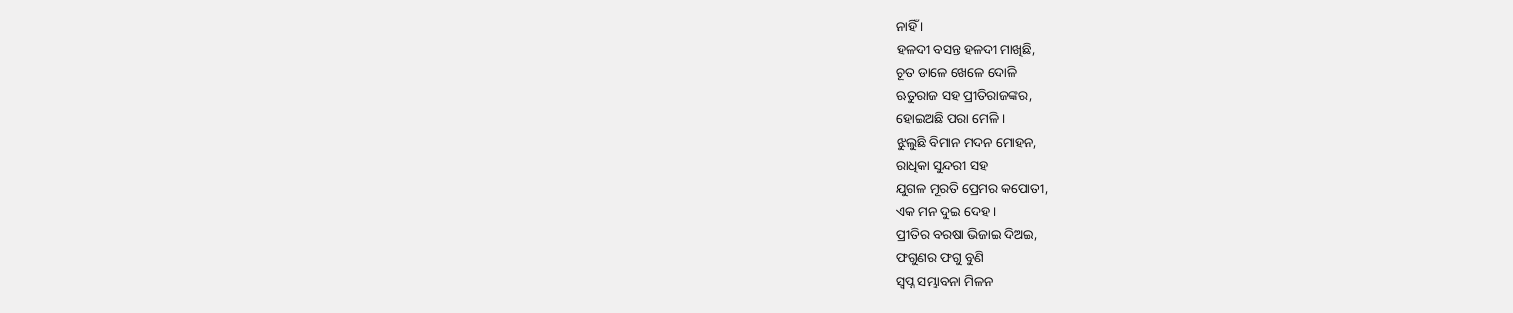ନାହିଁ ।
ହଳଦୀ ବସନ୍ତ ହଳଦୀ ମାଖିଛି,
ଚୂତ ଡାଳେ ଖେଳେ ଦୋଳି
ଋତୁରାଜ ସହ ପ୍ରୀତିରାଜଙ୍କର,
ହୋଇଅଛି ପରା ମେଳି ।
ଝୁଲୁଛି ବିମାନ ମଦନ ମୋହନ,
ରାଧିକା ସୁନ୍ଦରୀ ସହ
ଯୁଗଳ ମୂରତି ପ୍ରେମର କପୋତୀ,
ଏକ ମନ ଦୁଇ ଦେହ ।
ପ୍ରୀତିର ବରଷା ଭିଜାଇ ଦିଅଇ,
ଫଗୁଣର ଫଗୁ ବୁଣି
ସ୍ବପ୍ନ ସମ୍ଭାବନା ମିଳନ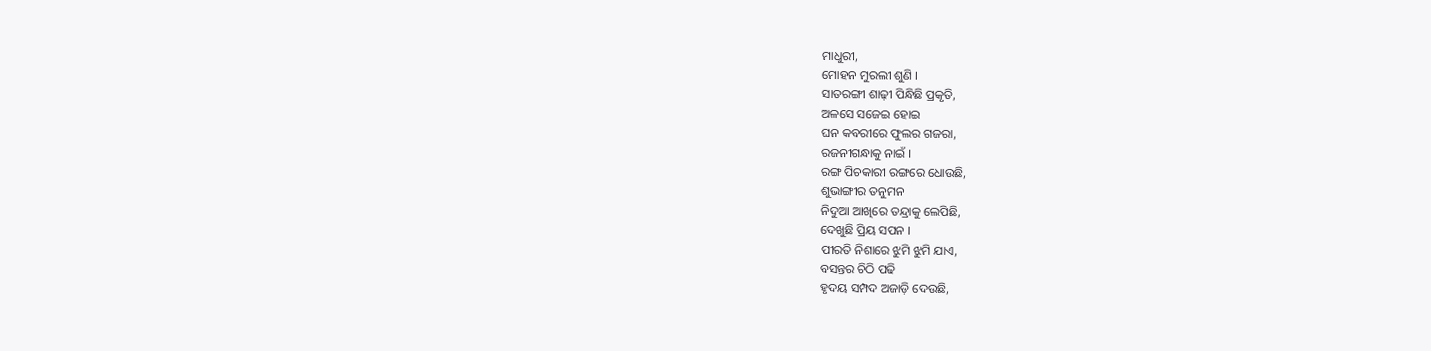ମାଧୁରୀ,
ମୋହନ ମୁରଲୀ ଶୁଣି ।
ସାତରଙ୍ଗୀ ଶାଢ଼ୀ ପିନ୍ଧିଛି ପ୍ରକୃତି,
ଅଳସେ ସଜେଇ ହୋଇ
ଘନ କବରୀରେ ଫୁଲର ଗଜରା,
ରଜନୀଗନ୍ଧାକୁ ନାଇଁ ।
ରଙ୍ଗ ପିଚକାରୀ ରଙ୍ଗରେ ଧୋଉଛି,
ଶୁଭାଙ୍ଗୀର ତନୁମନ
ନିଦୁଆ ଆଖିରେ ତନ୍ଦ୍ରାକୁ ଲେପିଛି,
ଦେଖୁଛି ପ୍ରିୟ ସପନ ।
ପୀରତି ନିଶାରେ ଝୁମି ଝୁମି ଯାଏ,
ବସନ୍ତର ଚିଠି ପଢି
ହୃଦୟ ସମ୍ପଦ ଅଜାଡ଼ି ଦେଉଛି,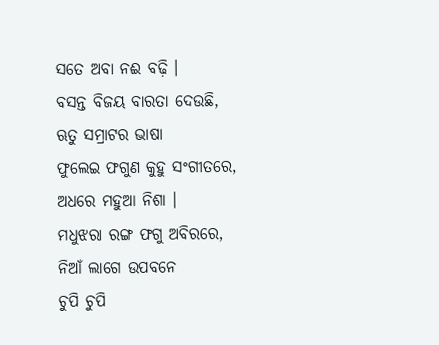ସତେ ଅବା ନଈ ବଢ଼ି ।
ବସନ୍ତ ବିଜୟ ବାରତା ଦେଉଛି,
ଋତୁ ସମ୍ରାଟର ଭାଷା
ଫୁଲେଇ ଫଗୁଣ କୁହୁ ସଂଗୀତରେ,
ଅଧରେ ମହୁଆ ନିଶା ।
ମଧୁଝରା ରଙ୍ଗ ଫଗୁ ଅବିରରେ,
ନିଆଁ ଲାଗେ ଉପବନେ
ଚୁପି ଚୁପି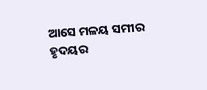ଆସେ ମଳୟ ସମୀର
ହୃଦୟର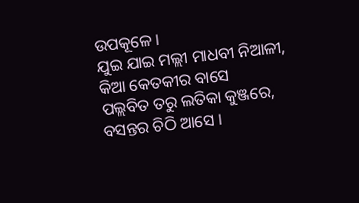ଉପକୂଳେ ।
ଯୁଇ ଯାଇ ମଲ୍ଲୀ ମାଧବୀ ନିଆଳୀ,
କିଆ କେତକୀର ବାସେ
ପଲ୍ଲବିତ ତରୁ ଲତିକା କୁଞ୍ଜରେ,
ବସନ୍ତର ଚିଠି ଆସେ ।